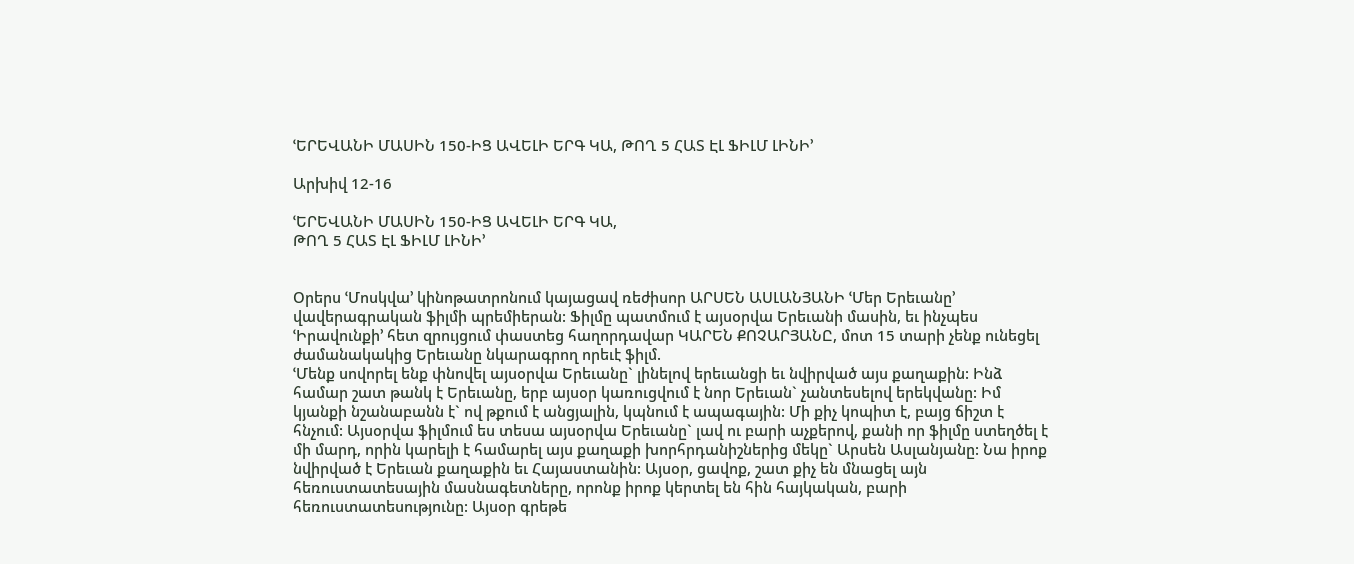ՙԵՐԵՎԱՆԻ ՄԱՍԻՆ 150-ԻՑ ԱՎԵԼԻ ԵՐԳ ԿԱ, ԹՈՂ 5 ՀԱՏ ԷԼ ՖԻԼՄ ԼԻՆԻ՚

Արխիվ 12-16

ՙԵՐԵՎԱՆԻ ՄԱՍԻՆ 150-ԻՑ ԱՎԵԼԻ ԵՐԳ ԿԱ,
ԹՈՂ 5 ՀԱՏ ԷԼ ՖԻԼՄ ԼԻՆԻ՚


Օրերս ՙՄոսկվա՚ կինոթատրոնում կայացավ ռեժիսոր ԱՐՍԵՆ ԱՍԼԱՆՅԱՆԻ ՙՄեր Երեւանը՚ վավերագրական ֆիլմի պրեմիերան: Ֆիլմը պատմում է այսօրվա Երեւանի մասին, եւ ինչպես ՙԻրավունքի՚ հետ զրույցում փաստեց հաղորդավար ԿԱՐԵՆ ՔՈՉԱՐՅԱՆԸ, մոտ 15 տարի չենք ունեցել ժամանակակից Երեւանը նկարագրող որեւէ ֆիլմ.
ՙՄենք սովորել ենք փնովել այսօրվա Երեւանը` լինելով երեւանցի եւ նվիրված այս քաղաքին: Ինձ համար շատ թանկ է Երեւանը, երբ այսօր կառուցվում է նոր Երեւան` չանտեսելով երեկվանը: Իմ կյանքի նշանաբանն է` ով թքում է անցյալին, կպնում է ապագային: Մի քիչ կոպիտ է, բայց ճիշտ է հնչում: Այսօրվա ֆիլմում ես տեսա այսօրվա Երեւանը` լավ ու բարի աչքերով, քանի որ ֆիլմը ստեղծել է մի մարդ, որին կարելի է համարել այս քաղաքի խորհրդանիշներից մեկը` Արսեն Ասլանյանը: Նա իրոք նվիրված է Երեւան քաղաքին եւ Հայաստանին: Այսօր, ցավոք, շատ քիչ են մնացել այն հեռուստատեսային մասնագետները, որոնք իրոք կերտել են հին հայկական, բարի հեռուստատեսությունը: Այսօր գրեթե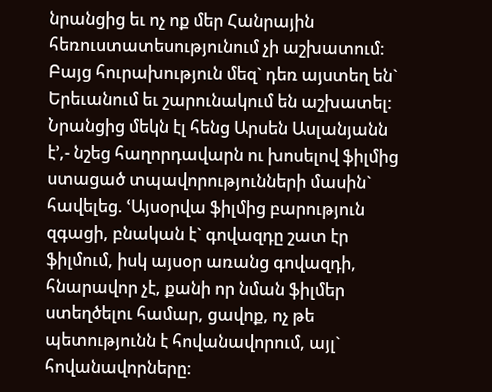նրանցից եւ ոչ ոք մեր Հանրային հեռուստատեսությունում չի աշխատում: Բայց հուրախություն մեզ` դեռ այստեղ են` Երեւանում եւ շարունակում են աշխատել: Նրանցից մեկն էլ հենց Արսեն Ասլանյանն է՚,- նշեց հաղորդավարն ու խոսելով ֆիլմից ստացած տպավորությունների մասին` հավելեց. ՙԱյսօրվա ֆիլմից բարություն զգացի, բնական է` գովազդը շատ էր ֆիլմում, իսկ այսօր առանց գովազդի, հնարավոր չէ, քանի որ նման ֆիլմեր ստեղծելու համար, ցավոք, ոչ թե պետությունն է հովանավորում, այլ` հովանավորները: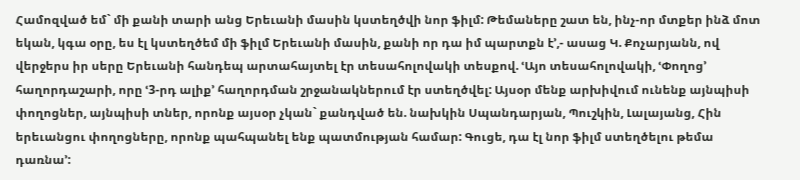Համոզված եմ` մի քանի տարի անց Երեւանի մասին կստեղծվի նոր ֆիլմ: Թեմաները շատ են, ինչ-որ մտքեր ինձ մոտ եկան, կգա օրը, ես էլ կստեղծեմ մի ֆիլմ Երեւանի մասին, քանի որ դա իմ պարտքն է՚,- ասաց Կ. Քոչարյանն, ով վերջերս իր սերը Երեւանի հանդեպ արտահայտել էր տեսահոլովակի տեսքով. ՙԱյո տեսահոլովակի, ՙՓողոց՚ հաղորդաշարի, որը ՙ3-րդ ալիք՚ հաղորդման շրջանակներում էր ստեղծվել: Այսօր մենք արխիվում ունենք այնպիսի փողոցներ, այնպիսի տներ, որոնք այսօր չկան` քանդված են. նախկին Սպանդարյան, Պուշկին, Լալայանց, Հին երեւանցու փողոցները, որոնք պահպանել ենք պատմության համար: Գուցե, դա էլ նոր ֆիլմ ստեղծելու թեմա դառնա՚: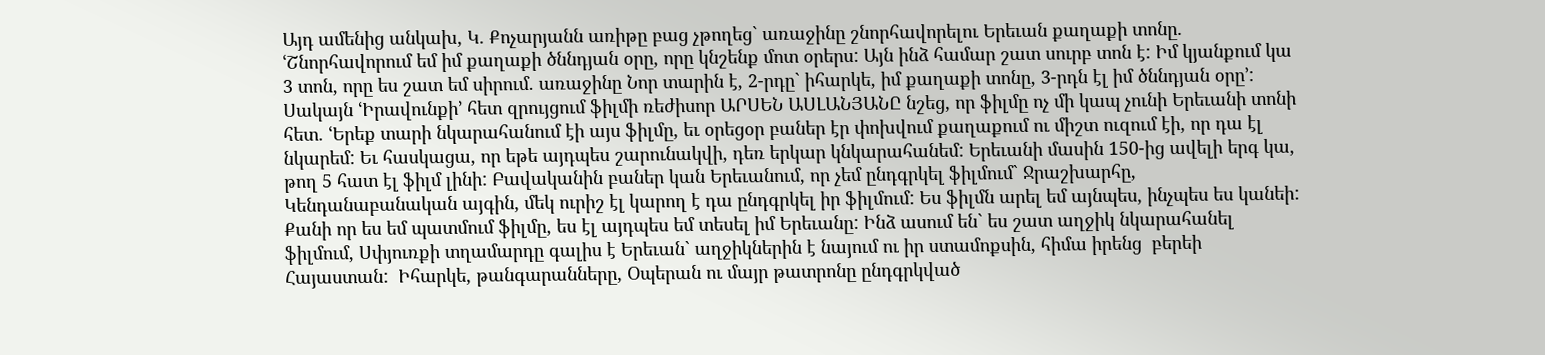Այդ ամենից անկախ, Կ. Քոչարյանն առիթը բաց չթողեց` առաջինը շնորհավորելու Երեւան քաղաքի տոնը. ՙՇնորհավորում եմ իմ քաղաքի ծննդյան օրը, որը կնշենք մոտ օրերս: Այն ինձ համար շատ սուրբ տոն է: Իմ կյանքում կա 3 տոն, որը ես շատ եմ սիրում. առաջինը Նոր տարին է, 2-րդը` իհարկե, իմ քաղաքի տոնը, 3-րդն էլ իմ ծննդյան օրը՚:
Սակայն ՙԻրավունքի՚ հետ զրույցում ֆիլմի ռեժիսոր ԱՐՍԵՆ ԱՍԼԱՆՅԱՆԸ նշեց, որ ֆիլմը ոչ մի կապ չունի Երեւանի տոնի հետ. ՙԵրեք տարի նկարահանում էի այս ֆիլմը, եւ օրեցօր բաներ էր փոխվում քաղաքում ու միշտ ուզում էի, որ դա էլ նկարեմ: Եւ հասկացա, որ եթե այդպես շարունակվի, դեռ երկար կնկարահանեմ: Երեւանի մասին 150-ից ավելի երգ կա, թող 5 հատ էլ ֆիլմ լինի: Բավականին բաներ կան Երեւանում, որ չեմ ընդգրկել ֆիլմում` Ջրաշխարհը, Կենդանաբանական այգին, մեկ ուրիշ էլ կարող է դա ընդգրկել իր ֆիլմում: Ես ֆիլմն արել եմ այնպես, ինչպես ես կանեի: Քանի որ ես եմ պատմում ֆիլմը, ես էլ այդպես եմ տեսել իմ Երեւանը: Ինձ ասում են` ես շատ աղջիկ նկարահանել ֆիլմում, Սփյուռքի տղամարդը գալիս է Երեւան` աղջիկներին է նայում ու իր ստամոքսին, հիմա իրենց  բերեի Հայաստան:  Իհարկե, թանգարանները, Օպերան ու մայր թատրոնը ընդգրկված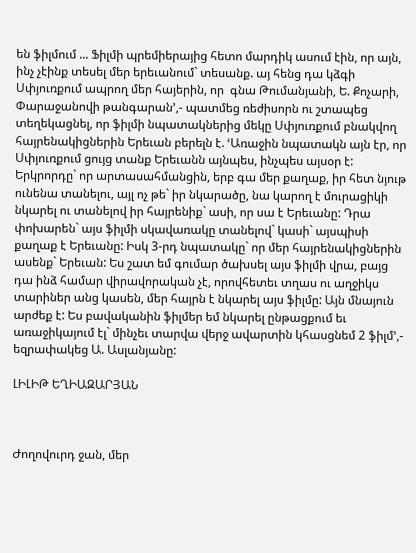են ֆիլմում ... Ֆիլմի պրեմիերայից հետո մարդիկ ասում էին, որ այն, ինչ չէինք տեսել մեր երեւանում` տեսանք. այ հենց դա կձգի Սփյուռքում ապրող մեր հայերին, որ  գնա Թումանյանի, Ե. Քոչարի, Փարաջանովի թանգարան՚,- պատմեց ռեժիսորն ու շտապեց տեղեկացնել, որ ֆիլմի նպատակներից մեկը Սփյուռքում բնակվող հայրենակիցներին Երեւան բերելն է. ՙԱռաջին նպատակն այն էր, որ Սփյուռքում ցույց տանք Երեւանն այնպես, ինչպես այսօր է: Երկրորդը` որ արտասահմանցին, երբ գա մեր քաղաք, իր հետ նյութ ունենա տանելու, այլ ոչ թե` իր նկարածը, նա կարող է մուրացիկի նկարել ու տանելով իր հայրենիք` ասի, որ սա է Երեւանը: Դրա փոխարեն` այս ֆիլմի սկավառակը տանելով` կասի` այսպիսի քաղաք է Երեւանը: Իսկ 3-րդ նպատակը` որ մեր հայրենակիցներին ասենք` Երեւան: Ես շատ եմ գումար ծախսել այս ֆիլմի վրա, բայց դա ինձ համար վիրավորական չէ, որովհետեւ տղաս ու աղջիկս տարիներ անց կասեն, մեր հայրն է նկարել այս ֆիլմը: Այն մնայուն արժեք է: Ես բավականին ֆիլմեր եմ նկարել ընթացքում եւ առաջիկայում էլ` մինչեւ տարվա վերջ ավարտին կհասցնեմ 2 ֆիլմ՚,- եզրափակեց Ա. Ասլանյանը:

ԼԻԼԻԹ ԵՂԻԱԶԱՐՅԱՆ



Ժողովուրդ ջան, մեր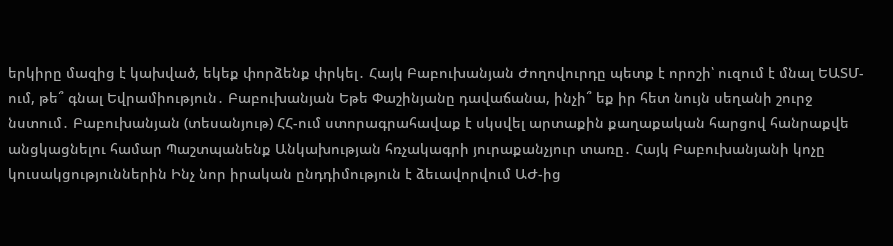երկիրը մազից է կախված, եկեք փորձենք փրկել․ Հայկ Բաբուխանյան Ժողովուրդը պետք է որոշի՝ ուզում է մնալ ԵԱՏՄ-ում, թե՞ գնալ Եվրամիություն․ Բաբուխանյան Եթե Փաշինյանը դավաճանա, ինչի՞ եք իր հետ նույն սեղանի շուրջ նստում․ Բաբուխանյան (տեսանյութ) ՀՀ-ում ստորագրահավաք է սկսվել արտաքին քաղաքական հարցով հանրաքվե անցկացնելու համար Պաշտպանենք Անկախության հռչակագրի յուրաքանչյուր տառը․ Հայկ Բաբուխանյանի կոչը կուսակցություններին Ինչ նոր իրական ընդդիմություն է ձեւավորվում ԱԺ-ից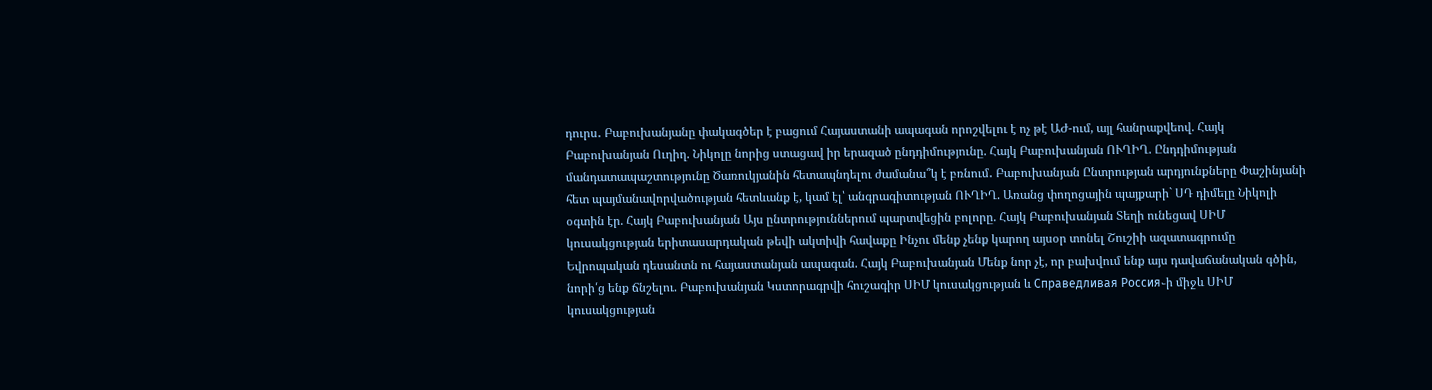դուրս․ Բաբուխանյանը փակագծեր է բացում Հայաստանի ապագան որոշվելու է ոչ թէ ԱԺ-ում, այլ հանրաքվեով. Հայկ Բաբուխանյան Ուղիղ. Նիկոլը նորից ստացավ իր երազած ընդդիմությունը. Հայկ Բաբուխանյան ՈՒՂԻՂ. Ընդդիմության մանդատապաշտությունը Ծառուկյանին հետապնդելու ժամանա՞կ է բռնում․ Բաբուխանյան Ընտրության արդյունքները Փաշինյանի հետ պայմանավորվածության հետևանք է, կամ էլ՝ անգրագիտության ՈՒՂԻՂ. Առանց փողոցային պայքարի` ՍԴ դիմելը Նիկոլի օգտին էր. Հայկ Բաբուխանյան Այս ընտրություններում պարտվեցին բոլորը. Հայկ Բաբուխանյան Տեղի ունեցավ ՍԻՄ կուսակցության երիտասարդական թեվի ակտիվի հավաքը Ինչու մենք չենք կարող այսօր տոնել Շուշիի ազատագրումը Եվրոպական դեսանտն ու հայաստանյան ապագան. Հայկ Բաբուխանյան Մենք նոր չէ, որ բախվում ենք այս դավաճանական գծին, նորի՛ց ենք ճնշելու. Բաբուխանյան Կստորագրվի հուշագիր ՍԻՄ կուսակցության և Справедливая Россия֊ի միջև ՍԻՄ կուսակցության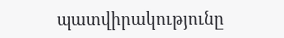պատվիրակությունը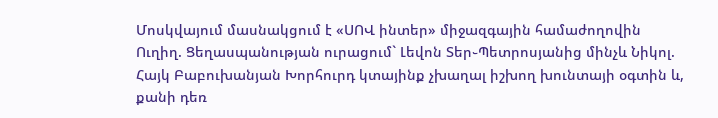Մոսկվայում մասնակցում է «ՍՈՎ ինտեր» միջազգային համաժողովին Ուղիղ. Ցեղասպանության ուրացում` Լեվոն Տեր֊Պետրոսյանից մինչև Նիկոլ. Հայկ Բաբուխանյան Խորհուրդ կտայինք չխաղալ իշխող խունտայի օգտին և, քանի դեռ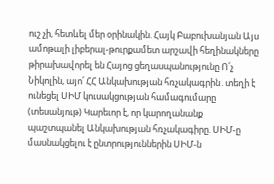ուշ չի, հետևել մեր օրինակին. Հայկ Բաբուխանյան Այս ամոթալի լիբերալ-թուրքամետ արշավի հեղինակները թիրախավորել են Հայոց ցեղասպանությունը Ո՛չ Նիկոլին, այո՛ ՀՀ Անկախության հռչակագրին․տեղի է ունեցել ՍԻՄ կուսակցության համագումարը (տեսանյութ) Կարեւոր է, որ կարողանանք պաշտպանել Անկախության հռչակագիրը. ՍԻՄ-ը մասնակցելու է ընտրություններին ՍԻՄ-ն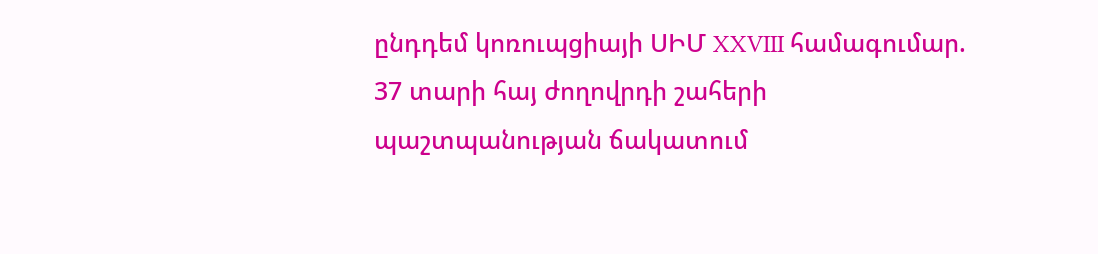ընդդեմ կոռուպցիայի ՍԻՄ XXVIII համագումար. 37 տարի հայ ժողովրդի շահերի պաշտպանության ճակատում